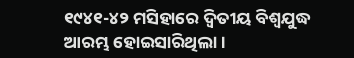୧୯୪୧-୪୨ ମସିହାରେ ଦ୍ବିତୀୟ ବିଶ୍ବଯୁଦ୍ଧ ଆରମ୍ଭ ହୋଇସାରିଥିଲା।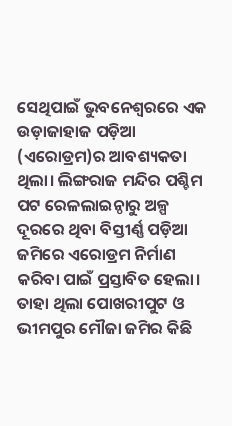ସେଥିପାଇଁ ଭୁବନେଶ୍ବରରେ ଏକ ଉଡ଼ାଜାହାଜ ପଡ଼ିଆ (ଏରୋଡ୍ରମ)ର ଆବଶ୍ୟକତା ଥିଲା। ଲିଙ୍ଗରାଜ ମନ୍ଦିର ପଶ୍ଚିମ ପଟ ରେଳଲାଇନ୍ଠାରୁ ଅଳ୍ପ ଦୂରରେ ଥିବା ବିସ୍ତୀର୍ଣ୍ଣ ପଡ଼ିଆ ଜମିରେ ଏରୋଡ୍ରମ ନିର୍ମାଣ କରିବା ପାଇଁ ପ୍ରସ୍ତାବିତ ହେଲା। ତାହା ଥିଲା ପୋଖରୀପୁଟ ଓ ଭୀମପୁର ମୌଜା ଜମିର କିଛି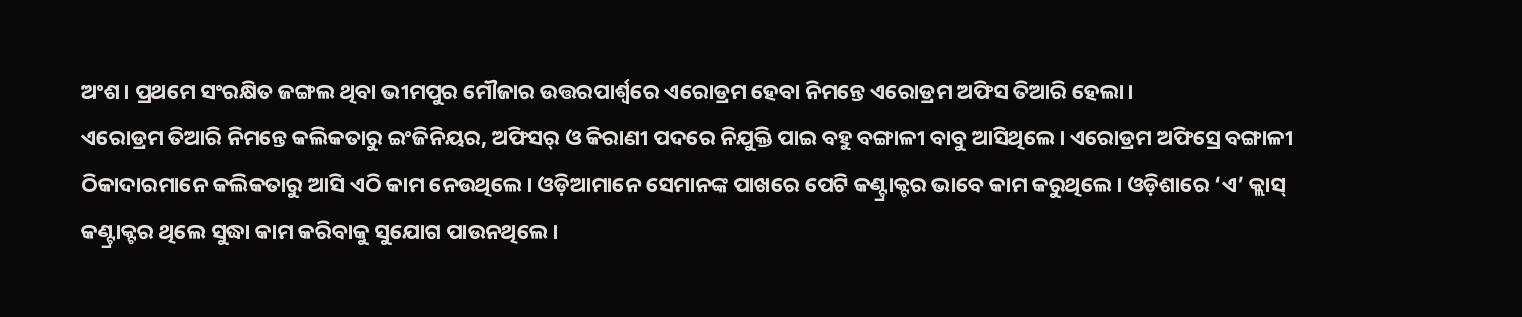ଅଂଶ। ପ୍ରଥମେ ସଂରକ୍ଷିତ ଜଙ୍ଗଲ ଥିବା ଭୀମପୁର ମୌଜାର ଉତ୍ତରପାର୍ଶ୍ବରେ ଏରୋଡ୍ରମ ହେବା ନିମନ୍ତେ ଏରୋଡ୍ରମ ଅଫିସ ତିଆରି ହେଲା।
ଏରୋଡ୍ରମ ତିଆରି ନିମନ୍ତେ କଲିକତାରୁ ଇଂଜିନିୟର, ଅଫିସର୍ ଓ କିରାଣୀ ପଦରେ ନିଯୁକ୍ତି ପାଇ ବହୁ ବଙ୍ଗାଳୀ ବାବୁ ଆସିଥିଲେ। ଏରୋଡ୍ରମ ଅଫିସ୍ରେ ବଙ୍ଗାଳୀ ଠିକାଦାରମାନେ କଲିକତାରୁ ଆସି ଏଠି କାମ ନେଉଥିଲେ। ଓଡ଼ିଆମାନେ ସେମାନଙ୍କ ପାଖରେ ପେଟି କଣ୍ଟ୍ରାକ୍ଟର ଭାବେ କାମ କରୁଥିଲେ। ଓଡ଼ିଶାରେ ‘ଏ’ କ୍ଲାସ୍ କଣ୍ଟ୍ରାକ୍ଟର ଥିଲେ ସୁଦ୍ଧା କାମ କରିବାକୁ ସୁଯୋଗ ପାଉନଥିଲେ।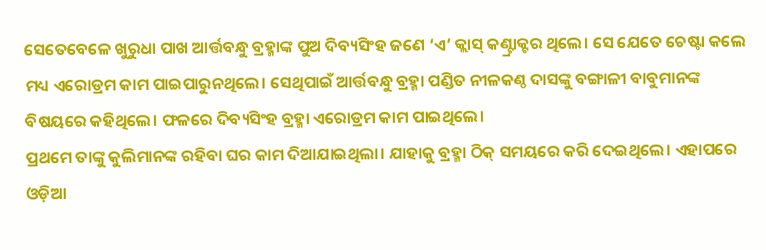ସେତେବେଳେ ଖୁରୁଧା ପାଖ ଆର୍ତ୍ତବନ୍ଧୁ ବ୍ରହ୍ମାଙ୍କ ପୁଅ ଦିବ୍ୟସିଂହ ଜଣେ ‘ଏ’ କ୍ଲାସ୍ କଣ୍ଟ୍ରାକ୍ଟର ଥିଲେ। ସେ ଯେତେ ଚେଷ୍ଟା କଲେ ମଧ୍ୟ ଏରୋଡ୍ରମ କାମ ପାଇପାରୁନଥିଲେ। ସେଥିପାଇଁ ଆର୍ତ୍ତବନ୍ଧୁ ବ୍ରହ୍ମା ପଣ୍ଡିତ ନୀଳକଣ୍ଠ ଦାସଙ୍କୁ ବଙ୍ଗାଳୀ ବାବୁମାନଙ୍କ ବିଷୟରେ କହିଥିଲେ। ଫଳରେ ଦିବ୍ୟସିଂହ ବ୍ରହ୍ମା ଏରୋଡ୍ରମ କାମ ପାଇଥିଲେ।
ପ୍ରଥମେ ତାଙ୍କୁ କୁଲିମାନଙ୍କ ରହିବା ଘର କାମ ଦିଆଯାଇଥିଲା। ଯାହାକୁ ବ୍ରହ୍ମା ଠିକ୍ ସମୟରେ କରି ଦେଇଥିଲେ। ଏହାପରେ ଓଡ଼ିଆ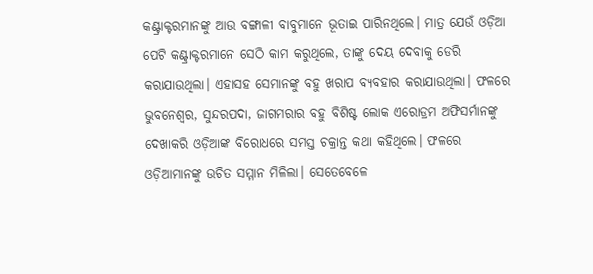କଣ୍ଟ୍ରାକ୍ଟରମାନଙ୍କୁ ଆଉ ବଙ୍ଗାଳୀ ବାବୁମାନେ ଭୂତାଇ ପାରିନଥିଲେ। ମାତ୍ର ଯେଉଁ ଓଡ଼ିଆ ପେଟି କଣ୍ଟ୍ରାକ୍ଟରମାନେ ସେଠି କାମ କରୁଥିଲେ, ତାଙ୍କୁ ଦେୟ ଦେବାକୁ ଡେରି କରାଯାଉଥିଲା। ଏହାସହ ସେମାନଙ୍କୁ ବହୁ ଖରାପ ବ୍ୟବହାର କରାଯାଉଥିଲା। ଫଳରେ ଭୁବନେଶ୍ବର, ସୁନ୍ଦରପଦା, ଜାଗମରାର ବହୁ ବିଶିଷ୍ଟ ଲୋକ ଏରୋଡ୍ରମ ଅଫିସର୍ମାନଙ୍କୁ ଦେଖାକରି ଓଡ଼ିଆଙ୍କ ବିରୋଧରେ ସମସ୍ତ ଚକ୍ରାନ୍ତ କଥା କହିଥିଲେ। ଫଳରେ ଓଡ଼ିଆମାନଙ୍କୁ ଉଚିତ ସମ୍ମାନ ମିଳିଲା। ସେତେବେଳେ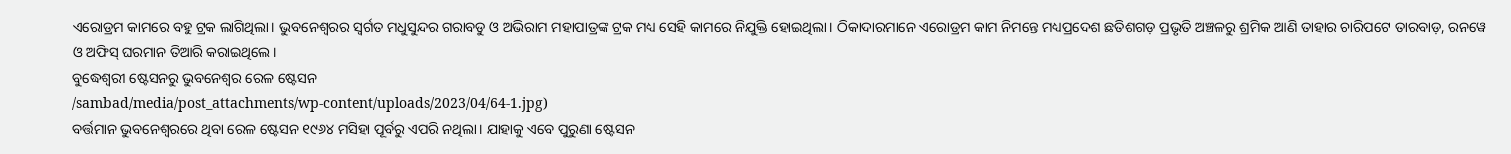ଏରୋଡ୍ରମ କାମରେ ବହୁ ଟ୍ରକ ଲାଗିଥିଲା। ଭୁବନେଶ୍ବରର ସ୍ବର୍ଗତ ମଧୁସୁନ୍ଦର ଗରାବଡୁ ଓ ଅଭିରାମ ମହାପାତ୍ରଙ୍କ ଟ୍ରକ ମଧ୍ୟ ସେହି କାମରେ ନିଯୁକ୍ତି ହୋଇଥିଲା। ଠିକାଦାରମାନେ ଏରୋଡ୍ରମ କାମ ନିମନ୍ତେ ମଧ୍ୟପ୍ରଦେଶ ଛତିଶଗଡ଼ ପ୍ରଭୃତି ଅଞ୍ଚଳରୁ ଶ୍ରମିକ ଆଣି ତାହାର ଚାରିପଟେ ତାରବାଡ଼, ରନୱେ ଓ ଅଫିସ୍ ଘରମାନ ତିଆରି କରାଇଥିଲେ।
ବୁଦ୍ଧେଶ୍ବରୀ ଷ୍ଟେସନରୁ ଭୁବନେଶ୍ବର ରେଳ ଷ୍ଟେସନ
/sambad/media/post_attachments/wp-content/uploads/2023/04/64-1.jpg)
ବର୍ତ୍ତମାନ ଭୁବନେଶ୍ବରରେ ଥିବା ରେଳ ଷ୍ଟେସନ ୧୯୬୪ ମସିହା ପୂର୍ବରୁ ଏପରି ନଥିଲା। ଯାହାକୁ ଏବେ ପୁରୁଣା ଷ୍ଟେସନ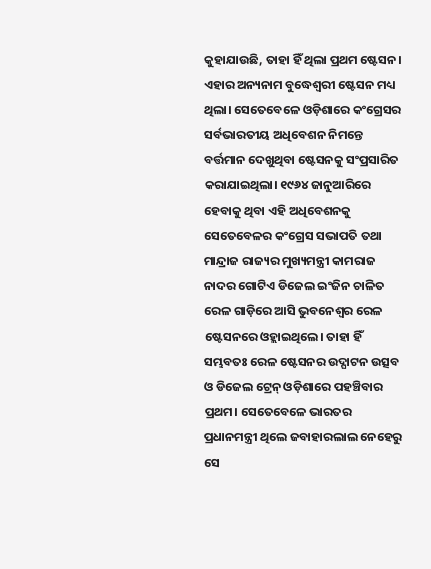କୁହାଯାଉଛି, ତାହା ହିଁ ଥିଲା ପ୍ରଥମ ଷ୍ଟେସନ। ଏହାର ଅନ୍ୟନାମ ବୁଦ୍ଧେଶ୍ବରୀ ଷ୍ଟେସନ ମଧ୍ୟ ଥିଲା। ସେତେବେଳେ ଓଡ଼ିଶାରେ କଂଗ୍ରେସର ସର୍ବଭାରତୀୟ ଅଧିବେଶନ ନିମନ୍ତେ ବର୍ତ୍ତମାନ ଦେଖୁଥିବା ଷ୍ଟେସନକୁ ସଂପ୍ରସାରିତ କରାଯାଇଥିଲା। ୧୯୬୪ ଜାନୁଆରିରେ ହେବାକୁ ଥିବା ଏହି ଅଧିବେଶନକୁ ସେତେବେଳର କଂଗ୍ରେସ ସଭାପତି ତଥା ମାନ୍ଦ୍ରାଜ ରାଜ୍ୟର ମୁଖ୍ୟମନ୍ତ୍ରୀ କାମରାଜ ନାଦର ଗୋଟିଏ ଡିଜେଲ ଇଂଜିନ ଚାଳିତ ରେଳ ଗାଡ଼ିରେ ଆସି ଭୁବନେଶ୍ବର ରେଳ ଷ୍ଟେସନରେ ଓହ୍ଲାଇଥିଲେ। ତାହା ହିଁ ସମ୍ଭବତଃ ରେଳ ଷ୍ଟେସନର ଉଦ୍ଘାଟନ ଉତ୍ସବ ଓ ଡିଜେଲ ଟ୍ରେନ୍ ଓଡ଼ିଶାରେ ପହଞ୍ଚିବାର ପ୍ରଥମ। ସେତେବେଳେ ଭାରତର ପ୍ରଧାନମନ୍ତ୍ରୀ ଥିଲେ ଜବାହାରଲାଲ ନେହେରୁ ସେ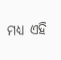ମଧ୍ୟ ଏହି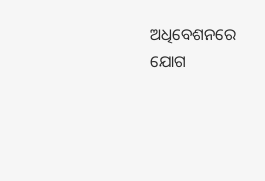ଅଧିବେଶନରେ ଯୋଗ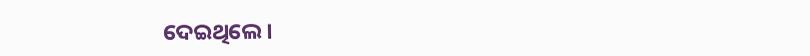ଦେଇଥିଲେ।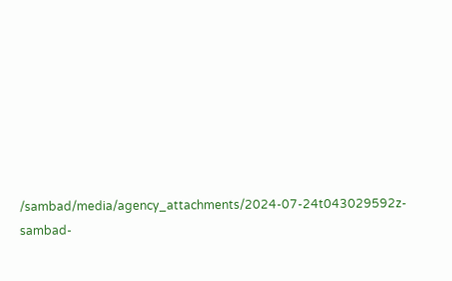/sambad/media/agency_attachments/2024-07-24t043029592z-sambad-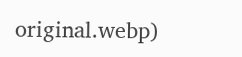original.webp)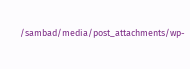/sambad/media/post_attachments/wp-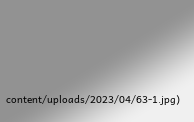content/uploads/2023/04/63-1.jpg)